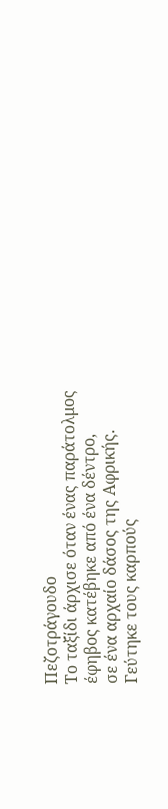Πεζοτράγουδο
Το ταξίδι άρχισε όταν ένας παράτολμος έφηβος κατέβηκε από ένα δέντρο,
σε ένα αρχαίο δάσος της Αφρικής.
Γεύτηκε τους καρπούς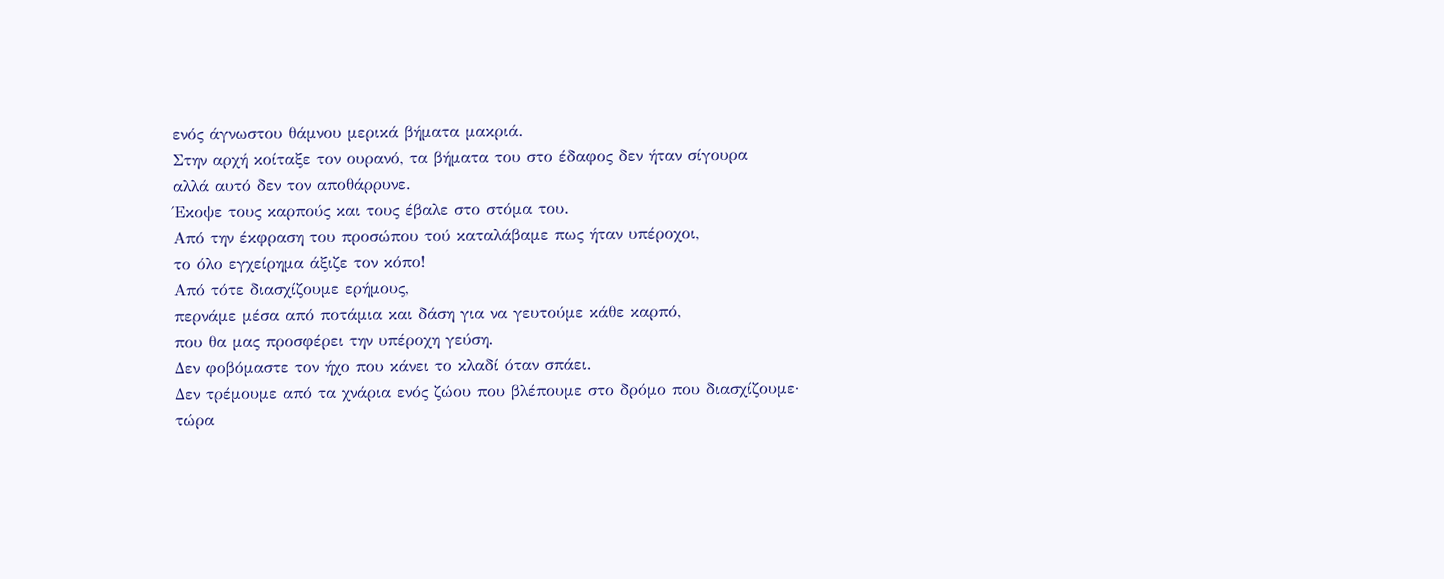ενός άγνωστου θάμνου μερικά βήματα μακριά.
Στην αρχή κοίταξε τον ουρανό, τα βήματα του στο έδαφος δεν ήταν σίγουρα
αλλά αυτό δεν τον αποθάρρυνε.
Έκοψε τους καρπούς και τους έβαλε στο στόμα του.
Από την έκφραση του προσώπου τού καταλάβαμε πως ήταν υπέροχοι,
το όλο εγχείρημα άξιζε τον κόπο!
Από τότε διασχίζουμε ερήμους,
περνάμε μέσα από ποτάμια και δάση για να γευτούμε κάθε καρπό,
που θα μας προσφέρει την υπέροχη γεύση.
Δεν φοβόμαστε τον ήχο που κάνει το κλαδί όταν σπάει.
Δεν τρέμουμε από τα χνάρια ενός ζώου που βλέπουμε στο δρόμο που διασχίζουμε·
τώρα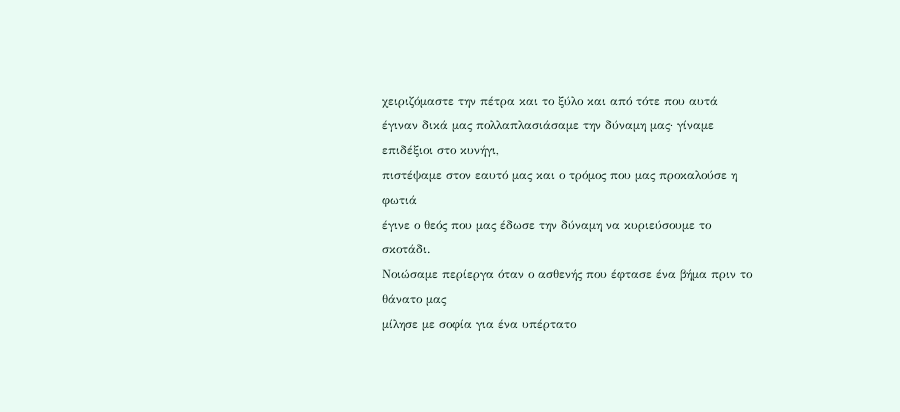χειριζόμαστε την πέτρα και το ξύλο και από τότε που αυτά
έγιναν δικά μας πολλαπλασιάσαμε την δύναμη μας· γίναμε επιδέξιοι στο κυνήγι,
πιστέψαμε στον εαυτό μας και ο τρόμος που μας προκαλούσε η φωτιά
έγινε ο θεός που μας έδωσε την δύναμη να κυριεύσουμε το σκοτάδι.
Νοιώσαμε περίεργα όταν ο ασθενής που έφτασε ένα βήμα πριν το θάνατο μας
μίλησε με σοφία για ένα υπέρτατο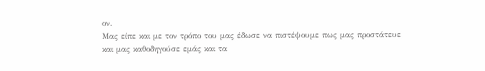ον.
Μας είπε και με τον τρόπο του μας έδωσε να πιστέψουμε πως μας προστάτευε
και μας καθοδηγούσε εμάς και τα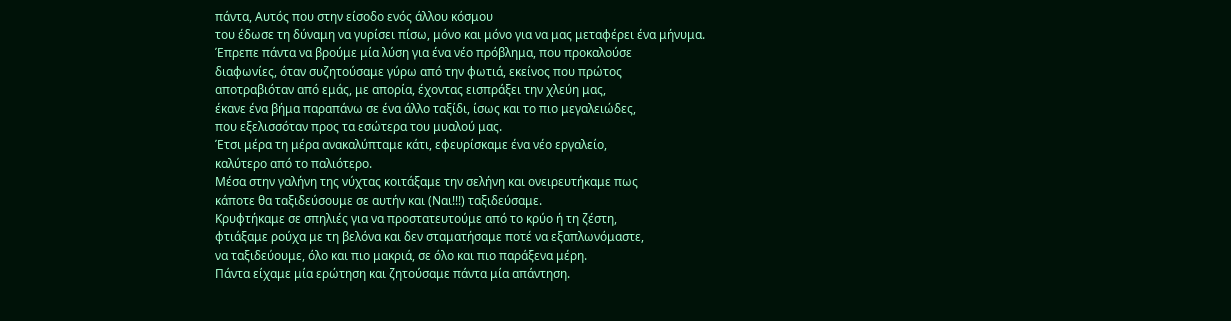πάντα, Αυτός που στην είσοδο ενός άλλου κόσμου
του έδωσε τη δύναμη να γυρίσει πίσω, μόνο και μόνο για να μας μεταφέρει ένα μήνυμα.
Έπρεπε πάντα να βρούμε μία λύση για ένα νέο πρόβλημα, που προκαλούσε
διαφωνίες, όταν συζητούσαμε γύρω από την φωτιά, εκείνος που πρώτος
αποτραβιόταν από εμάς, με απορία, έχοντας εισπράξει την χλεύη μας,
έκανε ένα βήμα παραπάνω σε ένα άλλο ταξίδι, ίσως και το πιο μεγαλειώδες,
που εξελισσόταν προς τα εσώτερα του μυαλού μας.
Έτσι μέρα τη μέρα ανακαλύπταμε κάτι, εφευρίσκαμε ένα νέο εργαλείο,
καλύτερο από το παλιότερο.
Μέσα στην γαλήνη της νύχτας κοιτάξαμε την σελήνη και ονειρευτήκαμε πως
κάποτε θα ταξιδεύσουμε σε αυτήν και (Ναι!!!) ταξιδεύσαμε.
Κρυφτήκαμε σε σπηλιές για να προστατευτούμε από το κρύο ή τη ζέστη,
φτιάξαμε ρούχα με τη βελόνα και δεν σταματήσαμε ποτέ να εξαπλωνόμαστε,
να ταξιδεύουμε, όλο και πιο μακριά, σε όλο και πιο παράξενα μέρη.
Πάντα είχαμε μία ερώτηση και ζητούσαμε πάντα μία απάντηση.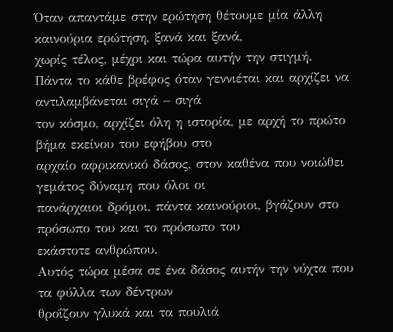Όταν απαντάμε στην ερώτηση θέτουμε μία άλλη καινούρια ερώτηση, ξανά και ξανά,
χωρίς τέλος, μέχρι και τώρα αυτήν την στιγμή.
Πάντα το κάθε βρέφος όταν γεννιέται και αρχίζει να αντιλαμβάνεται σιγά – σιγά
τον κόσμο, αρχίζει όλη η ιστορία, με αρχή το πρώτο βήμα εκείνου του εφήβου στο
αρχαίο αφρικανικό δάσος, στον καθένα που νοιώθει γεμάτος δύναμη που όλοι οι
πανάρχαιοι δρόμοι, πάντα καινούριοι, βγάζουν στο πρόσωπο του και το πρόσωπο του
εκάστοτε ανθρώπου.
Αυτός τώρα μέσα σε ένα δάσος αυτήν την νύχτα που τα φύλλα των δέντρων
θροΐζουν γλυκά και τα πουλιά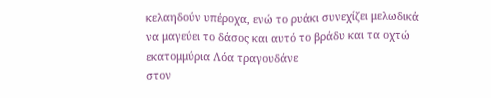κελαηδούν υπέροχα, ενώ το ρυάκι συνεχίζει μελωδικά
να μαγεύει το δάσος και αυτό το βράδυ και τα οχτώ εκατομμύρια Λόα τραγουδάνε
στον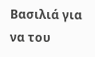Βασιλιά για να του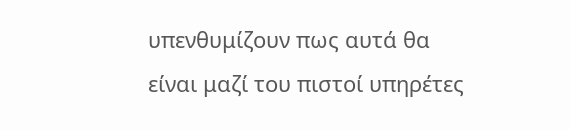υπενθυμίζουν πως αυτά θα είναι μαζί του πιστοί υπηρέτες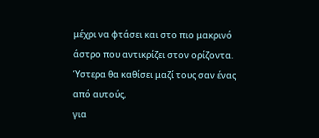μέχρι να φτάσει και στο πιο μακρινό άστρο που αντικρίζει στον ορίζοντα.
Ύστερα θα καθίσει μαζί τους σαν ένας από αυτούς,
για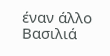έναν άλλο Βασιλιά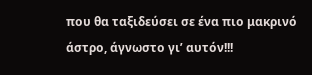που θα ταξιδεύσει σε ένα πιο μακρινό άστρο, άγνωστο γι’ αυτόν!!!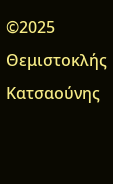©2025 Θεμιστοκλής Κατσαούνης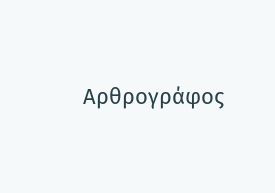Αρθρογράφος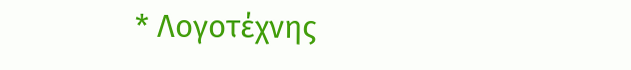* Λογοτέχνης